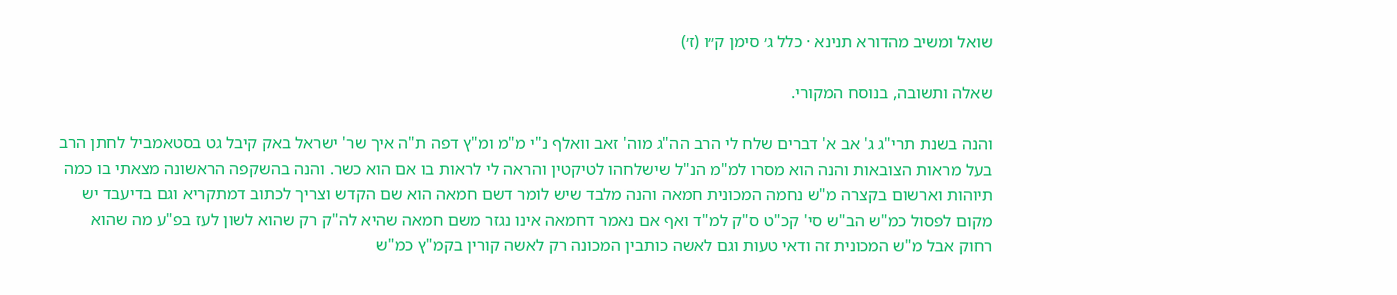שואל ומשיב מהדורא תנינא · כלל ג׳ סימן ק״ו (ז׳)

שאלה ותשובה, בנוסח המקורי.

והנה בשנת תרי"ג ג' אב א' דברים שלח לי הרב הה"ג מוה' זאב וואלף נ"י מ"מ ומ"ץ דפה ת"ה איך שר' ישראל באק קיבל גט בסטאמביל לחתן הרב בעל מראות הצובאות והנה הוא מסרו למ"מ הנ"ל שישלחהו לטיקטין והראה לי לראות בו אם הוא כשר. והנה בהשקפה הראשונה מצאתי בו כמה תיוהות וארשום בקצרה מ"ש נחמה המכונית חמאה והנה מלבד שיש לומר דשם חמאה הוא שם הקדש וצריך לכתוב דמתקריא וגם בדיעבד יש מקום לפסול כמ"ש הב"ש סי' קכ"ט ס"ק למ"ד ואף אם נאמר דחמאה אינו נגזר משם חמאה שהיא לה"ק רק שהוא לשון לעז בפ"ע מה שהוא רחוק אבל מ"ש המכונית זה ודאי טעות וגם לאשה כותבין המכונה רק לאשה קורין בקמ"ץ כמ"ש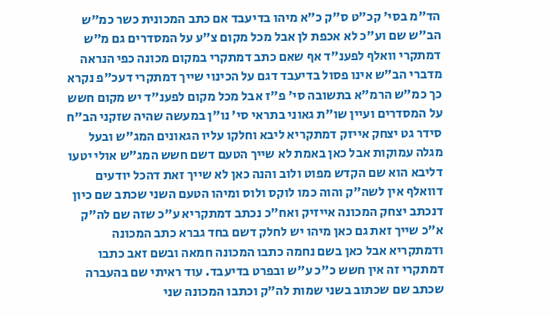הד"מ בסי' קכ"ט ס"ק כ"א מיהו בדיעבד אם כתב המכונית כשר כמ"ש הב"ש שם וע"כ לא אכפת לן אבל מכל מקום צ"ע על המסדרים גם מ"ש דמתקרי וואלף לפענ"ד אף שאם כתב דמתקרי במקום מכונה כפי הנראה מדברי הב"ש אינו פסול בדיעבד דגם על הכינוי שייך דמתקרי דעכ"פ נקרא כך כמ"ש הרמ"א בתשובה סי' פ"ז אבל מכל מקום לפענ"ד יש מקום חשש על המסדרים ועיין שו"ת גאוני בתראי סי' נו"ן במעשה שהיה שזקני הב"ח סידר גט יצחק אייזק דמתקריא ליבא וחלקו עליו הגאונים המג"ש ובעל מגלה עמוקות אבל כאן באמת לא שייך הטעם דשם חשש המג"ש אולי יטעו דליבא הוא שם הקדש מפוט ולוב והנה כאן לא שייך זאת דהכל יודעים דוואלף אין לשה"ק והוה כמו לוקס ולוס ומיהו הטעם השני שכתב שם כיון דנכתב יצחק המכונה אייזיק ואח"כ נכתב דמתקריא ע"כ שזה שם לה"ק א"כ שייך זאת גם כאן מיהו יש לחלק דשם בחד גברא כתב המכונה ודמתקריא אבל כאן בשם נחמה כתבו המכונה חמאה ובשם זאב כתבו דמתקרי זה אין חשש כ"כ ע"ש ובפרט בדיעבד. עוד ראיתי שם בהעברה שכתב שם שכתוב בשני שמות לה"ק וכתבו המכונה שני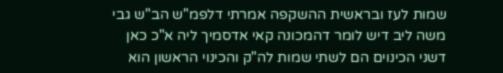שמות לעז ובראשית ההשקפה אמרתי דלפמ"ש הב"ש גבי משה ליב דיש לומר דהמכונה קאי אדסמיך ליה א"כ כאן דשני הכינוים הם לשתי שמות לה"ק והכינוי הראשון הוא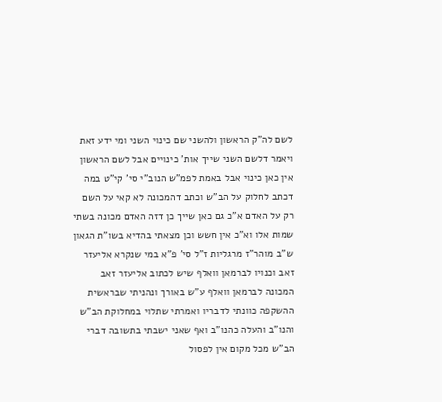לשם לה"ק הראשון ולהשני שם כינוי השני ומי ידע זאת ויאמר דלשם השני שייך אות' כינויים אבל לשם הראשון אין כאן כינוי אבל באמת לפמ"ש הנוב"י סי' קי"ט במה דכתב לחלוק על הב"ש וכתב דהמכונה לא קאי על השם רק על האדם א"כ גם כאן שייך כן דזה האדם מכונה בשתי שמות אלו וא"כ אין חשש וכן מצאתי בהדיא בשו"ת הגאון ש"ב מוהר"ז מרגליות ז"ל סי' פ"א במי שנקרא אליעזר זאב וכנויו לברמאן וואלף שיש לכתוב אליעזר זאב המכונה לברמאן וואלף ע"ש באורך ונהניתי שבראשית ההשקפה כוונתי לדבריו ואמרתי שתלוי במחלוקת הב"ש והנו"ב והעלה כהנו"ב ואף שאני ישבתי בתשובה דברי הב"ש מכל מקום אין לפסול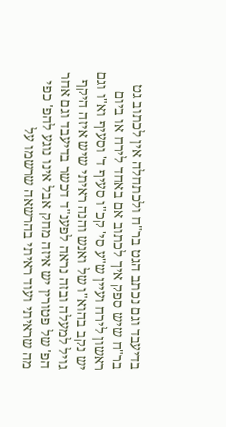בדיעבד וגם נכתב הגט בר"ח ולכתחלה אין לכתוב גט בר"ח שיש ספק איך לכתוב אם באחד לירח או ביום ראשון לירח ועיין ש"ע סי' קכ"ו סעיף ד' וסעיף וא"ו וגם יש נקב בהוא"ו של ואנש והנה ראיתי שיש איזה היקף גויל למעלה ובזה נראה לפענ"ד דכשר בדיעבד וגם אחר הפ' של פטורין יש איזה מחק אבל אינו נוגע להפ' כפי מה שראיתי ועוד ראיתי בהרשאה שרשמו על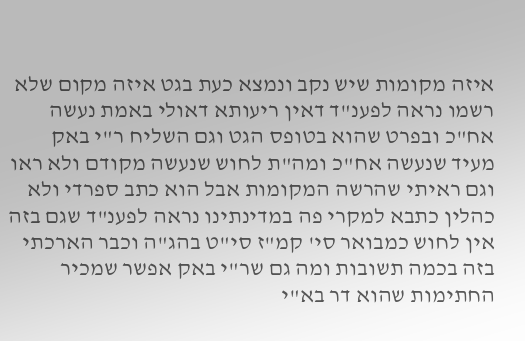איזה מקומות שיש נקב ונמצא כעת בגט איזה מקום שלא רשמו נראה לפענ"ד דאין ריעותא דאולי באמת נעשה אח"כ ובפרט שהוא בטופס הגט וגם השליח ר"י באק מעיד שנעשה אח"כ ומה"ת לחוש שנעשה מקודם ולא ראו וגם ראיתי שהרשה המקומות אבל הוא כתב ספרדי ולא כהלין כתבא למקרי פה במדינתינו נראה לפענ"ד שגם בזה אין לחוש כמבואר סי' קמ"ז סי"ט בהג"ה וכבר הארכתי בזה בכמה תשובות ומה גם שר"י באק אפשר שמכיר החתימות שהוא דר בא"י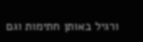ורגיל באותן חתימות וגם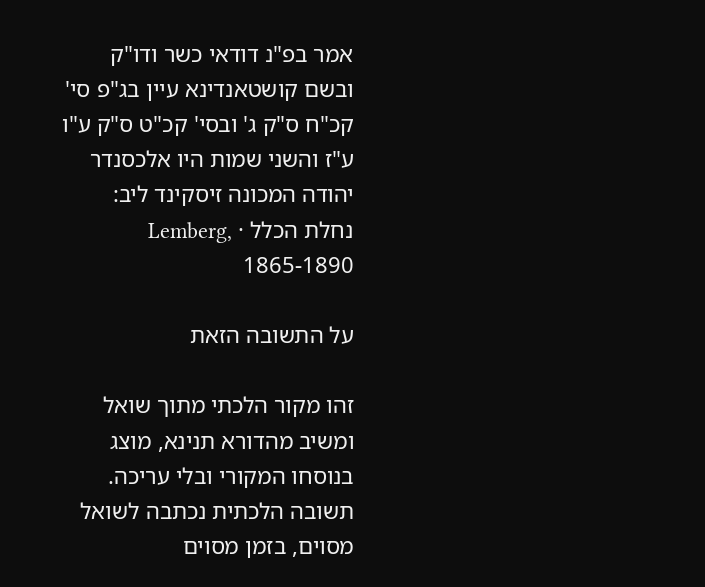אמר בפ"נ דודאי כשר ודו"ק ובשם קושטאנדינא עיין בג"פ סי' קכ"ח ס"ק ג' ובסי' קכ"ט ס"ק ע"ו ע"ז והשני שמות היו אלכסנדר יהודה המכונה זיסקינד ליב:
נחלת הכלל · Lemberg, 1865-1890

על התשובה הזאת

זהו מקור הלכתי מתוך שואל ומשיב מהדורא תנינא, מוצג בנוסחו המקורי ובלי עריכה. תשובה הלכתית נכתבה לשואל מסוים, בזמן מסוים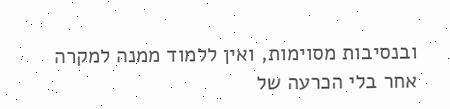ובנסיבות מסוימות, ואין ללמוד ממנה למקרה אחר בלי הכרעה של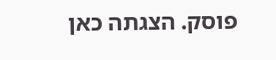פוסק. הצגתה כאן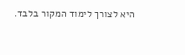היא לצורך לימוד המקור בלבד.